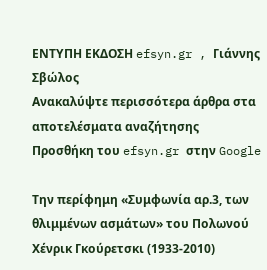ΕΝΤΥΠΗ ΕΚΔΟΣΗ efsyn.gr , Γιάννης Σβώλος
Ανακαλύψτε περισσότερα άρθρα στα αποτελέσματα αναζήτησης
Προσθήκη του efsyn.gr στην Google

Την περίφημη «Συμφωνία αρ.3, των θλιμμένων ασμάτων» του Πολωνού Χένρικ Γκούρετσκι (1933-2010)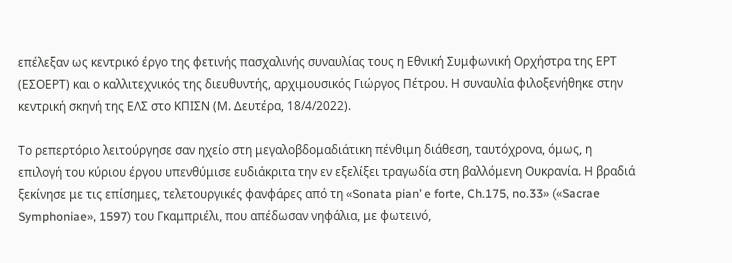επέλεξαν ως κεντρικό έργο της φετινής πασχαλινής συναυλίας τους η Εθνική Συμφωνική Ορχήστρα της ΕΡΤ (ΕΣΟΕΡΤ) και ο καλλιτεχνικός της διευθυντής, αρχιμουσικός Γιώργος Πέτρου. Η συναυλία φιλοξενήθηκε στην κεντρική σκηνή της ΕΛΣ στο ΚΠΙΣΝ (Μ. Δευτέρα, 18/4/2022).

Το ρεπερτόριο λειτούργησε σαν ηχείο στη μεγαλοβδομαδιάτικη πένθιμη διάθεση, ταυτόχρονα, όμως, η επιλογή του κύριου έργου υπενθύμισε ευδιάκριτα την εν εξελίξει τραγωδία στη βαλλόμενη Ουκρανία. Η βραδιά ξεκίνησε με τις επίσημες, τελετουργικές φανφάρες από τη «Sonata pian’ e forte, Ch.175, no.33» («Sacrae Symphoniae», 1597) του Γκαμπριέλι, που απέδωσαν νηφάλια, με φωτεινό,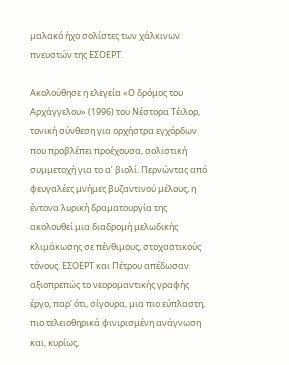μαλακό ήχο σολίστες των χάλκινων πνευστών της ΕΣΟΕΡΤ.

Ακολούθησε η ελεγεία «Ο δρόμος του Αρχάγγελου» (1996) του Νέστορα Τέιλορ, τονική σύνθεση για ορχήστρα εγχόρδων που προβλέπει προέχουσα, σολιστική συμμετοχή για το α’ βιολί. Περνώντας από φευγαλέες μνήμες βυζαντινού μέλους, η έντονα λυρική δραματουργία της ακολουθεί μια διαδρομή μελωδικής κλιμάκωσης σε πένθιμους, στοχαστικούς τόνους. ΕΣΟΕΡΤ και Πέτρου απέδωσαν αξιοπρεπώς το νεορομαντικής γραφής έργο, παρ’ ότι, σίγουρα, μια πιο εύπλαστη, πιο τελειοθηρικά φινιρισμένη ανάγνωση και, κυρίως,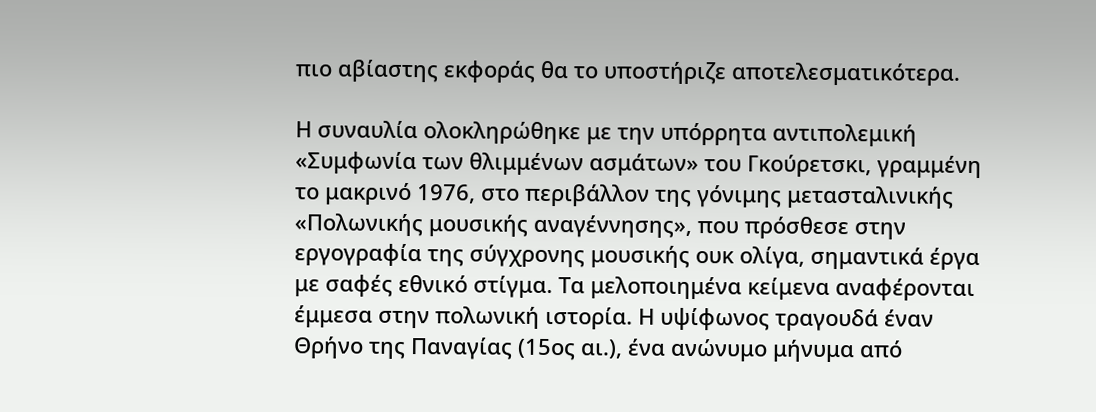πιο αβίαστης εκφοράς θα το υποστήριζε αποτελεσματικότερα.

Η συναυλία ολοκληρώθηκε με την υπόρρητα αντιπολεμική «Συμφωνία των θλιμμένων ασμάτων» του Γκούρετσκι, γραμμένη το μακρινό 1976, στο περιβάλλον της γόνιμης μετασταλινικής «Πολωνικής μουσικής αναγέννησης», που πρόσθεσε στην εργογραφία της σύγχρονης μουσικής ουκ ολίγα, σημαντικά έργα με σαφές εθνικό στίγμα. Τα μελοποιημένα κείμενα αναφέρονται έμμεσα στην πολωνική ιστορία. Η υψίφωνος τραγουδά έναν Θρήνο της Παναγίας (15ος αι.), ένα ανώνυμο μήνυμα από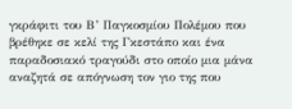γκράφιτι του Β’ Παγκοσμίου Πολέμου που βρέθηκε σε κελί της Γκεστάπο και ένα παραδοσιακό τραγούδι στο οποίο μια μάνα αναζητά σε απόγνωση τον γιο της που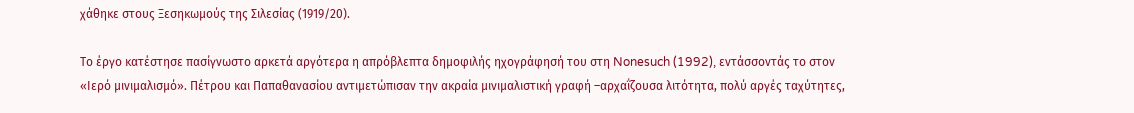χάθηκε στους Ξεσηκωμούς της Σιλεσίας (1919/20).

Το έργο κατέστησε πασίγνωστο αρκετά αργότερα η απρόβλεπτα δημοφιλής ηχογράφησή του στη Nonesuch (1992), εντάσσοντάς το στον «Ιερό μινιμαλισμό». Πέτρου και Παπαθανασίου αντιμετώπισαν την ακραία μινιμαλιστική γραφή –αρχαΐζουσα λιτότητα, πολύ αργές ταχύτητες,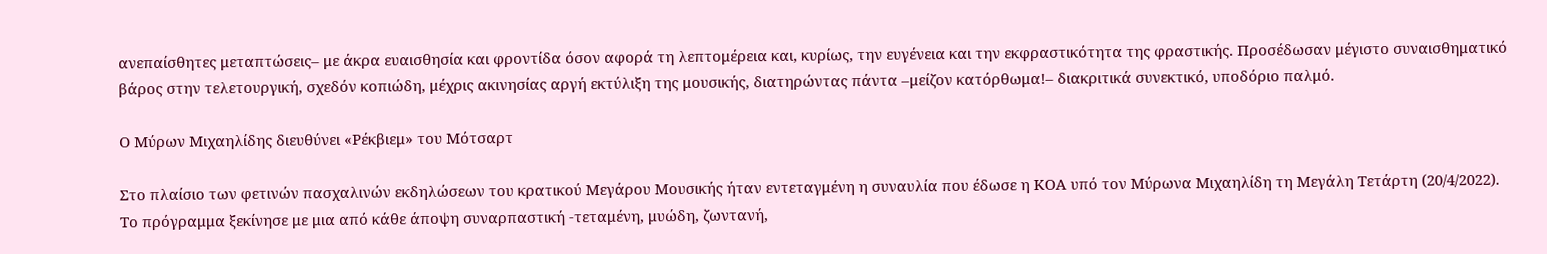ανεπαίσθητες μεταπτώσεις– με άκρα ευαισθησία και φροντίδα όσον αφορά τη λεπτομέρεια και, κυρίως, την ευγένεια και την εκφραστικότητα της φραστικής. Προσέδωσαν μέγιστο συναισθηματικό βάρος στην τελετουργική, σχεδόν κοπιώδη, μέχρις ακινησίας αργή εκτύλιξη της μουσικής, διατηρώντας πάντα –μείζον κατόρθωμα!– διακριτικά συνεκτικό, υποδόριο παλμό.

Ο Μύρων Μιχαηλίδης διευθύνει «Ρέκβιεμ» του Μότσαρτ

Στο πλαίσιο των φετινών πασχαλινών εκδηλώσεων του κρατικού Μεγάρου Μουσικής ήταν εντεταγμένη η συναυλία που έδωσε η ΚΟΑ υπό τον Μύρωνα Μιχαηλίδη τη Μεγάλη Τετάρτη (20/4/2022). Το πρόγραμμα ξεκίνησε με μια από κάθε άποψη συναρπαστική -τεταμένη, μυώδη, ζωντανή,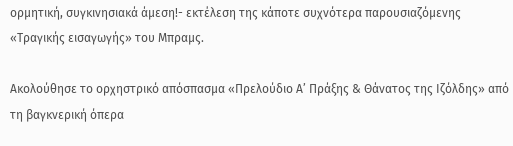ορμητική, συγκινησιακά άμεση!- εκτέλεση της κάποτε συχνότερα παρουσιαζόμενης «Τραγικής εισαγωγής» του Μπραμς.

Ακολούθησε το ορχηστρικό απόσπασμα «Πρελούδιο Α’ Πράξης & Θάνατος της Ιζόλδης» από τη βαγκνερική όπερα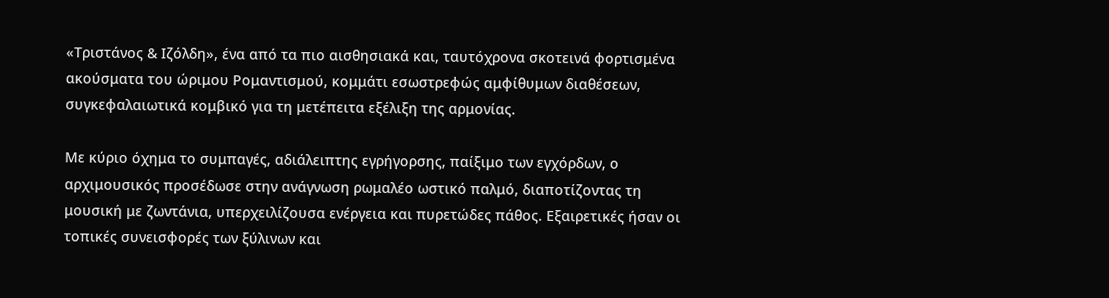«Τριστάνος & Ιζόλδη», ένα από τα πιο αισθησιακά και, ταυτόχρονα σκοτεινά φορτισμένα ακούσματα του ώριμου Ρομαντισμού, κομμάτι εσωστρεφώς αμφίθυμων διαθέσεων, συγκεφαλαιωτικά κομβικό για τη μετέπειτα εξέλιξη της αρμονίας.

Με κύριο όχημα το συμπαγές, αδιάλειπτης εγρήγορσης, παίξιμο των εγχόρδων, ο αρχιμουσικός προσέδωσε στην ανάγνωση ρωμαλέο ωστικό παλμό, διαποτίζοντας τη μουσική με ζωντάνια, υπερχειλίζουσα ενέργεια και πυρετώδες πάθος. Εξαιρετικές ήσαν οι τοπικές συνεισφορές των ξύλινων και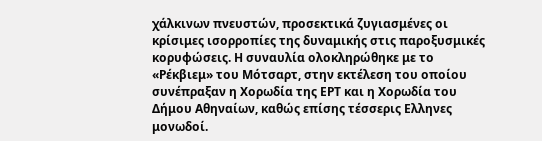χάλκινων πνευστών, προσεκτικά ζυγιασμένες οι κρίσιμες ισορροπίες της δυναμικής στις παροξυσμικές κορυφώσεις. Η συναυλία ολοκληρώθηκε με το «Ρέκβιεμ» του Μότσαρτ, στην εκτέλεση του οποίου συνέπραξαν η Χορωδία της ΕΡΤ και η Χορωδία του Δήμου Αθηναίων, καθώς επίσης τέσσερις Ελληνες μονωδοί.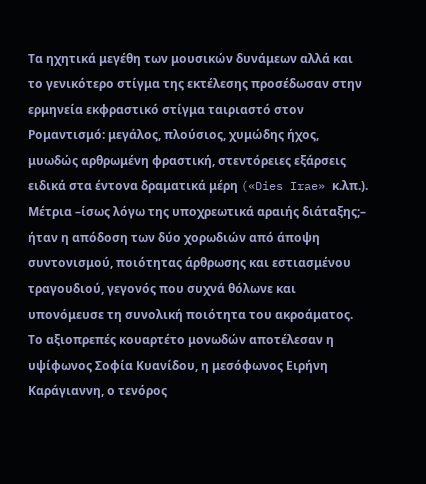Τα ηχητικά μεγέθη των μουσικών δυνάμεων αλλά και το γενικότερο στίγμα της εκτέλεσης προσέδωσαν στην ερμηνεία εκφραστικό στίγμα ταιριαστό στον Ρομαντισμό: μεγάλος, πλούσιος, χυμώδης ήχος, μυωδώς αρθρωμένη φραστική, στεντόρειες εξάρσεις ειδικά στα έντονα δραματικά μέρη («Dies Irae» κ.λπ.). Μέτρια –ίσως λόγω της υποχρεωτικά αραιής διάταξης;– ήταν η απόδοση των δύο χορωδιών από άποψη συντονισμού, ποιότητας άρθρωσης και εστιασμένου τραγουδιού, γεγονός που συχνά θόλωνε και υπονόμευσε τη συνολική ποιότητα του ακροάματος. Το αξιοπρεπές κουαρτέτο μονωδών αποτέλεσαν η υψίφωνος Σοφία Κυανίδου, η μεσόφωνος Ειρήνη Καράγιαννη, ο τενόρος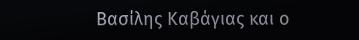Βασίλης Καβάγιας και ο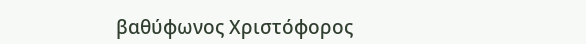βαθύφωνος Χριστόφορος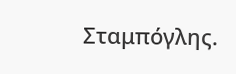Σταμπόγλης.